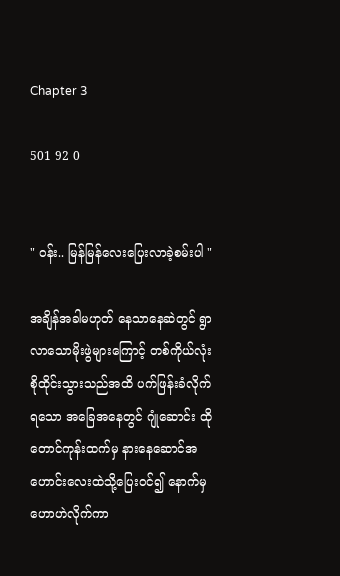Chapter 3

501 92 0


" ဝန်း.. မြန်မြန်လေးပြေးလာခဲ့စမ်းပါ "

အချိန်အခါမဟုတ် နေသာနေဆဲတွင် ရွာလာသောမိုးဖွဲများကြောင့် တစ်ကိုယ်လုံး စိုထိုင်းသွားသည်အထိ ပက်ဖြန်းခံလိုက်ရသော အခြေအနေတွင် ဂျုံဆောင်း ထိုတောင်ကုန်းထက်မှ နားနေဆောင်အဟောင်းလေးထဲသို့ပြေးဝင်၍ နောက်မှ ဟောဟဲလိုက်ကာ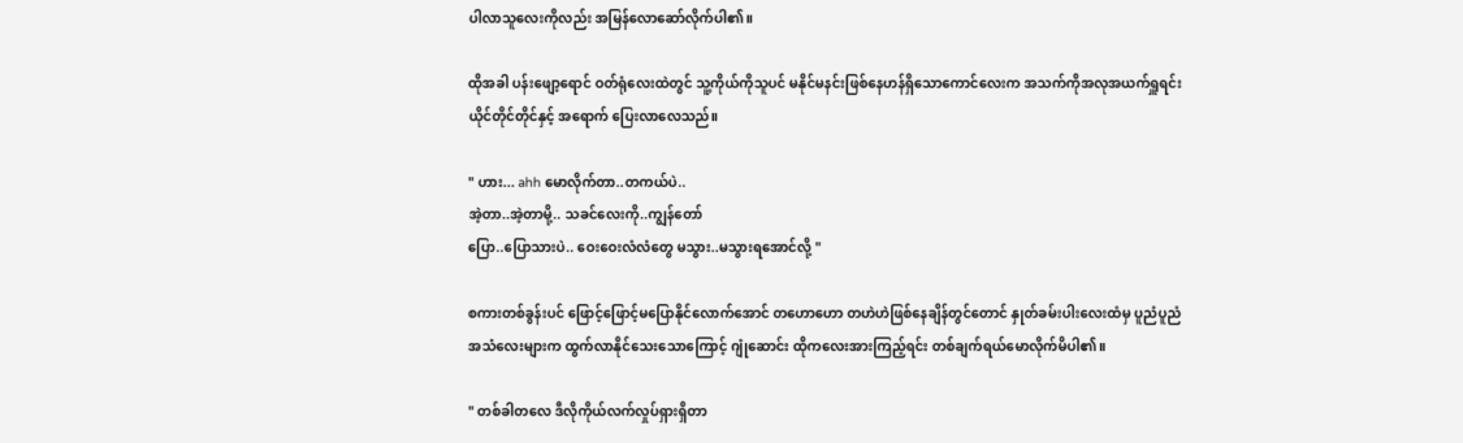ပါလာသူလေးကိုလည်း အမြန်လောဆော်လိုက်ပါ၏။

ထိုအခါ ပန်းဖျော့ရောင် ဝတ်ရုံလေးထဲတွင် သူ့ကိုယ်ကိုသူပင် မနိုင်မနင်းဖြစ်နေဟန်ရှိသောကောင်လေးက အသက်ကိုအလုအယက်ရှူရင်း ယိုင်တိုင်တိုင်နှင့် အရောက် ပြေးလာလေသည်။

" ဟား... ahh မောလိုက်တာ..တကယ်ပဲ..
အဲ့တာ..အဲ့တာမို့.. သခင်လေးကို..ကျွန်တော်
ပြော..ပြောသားပဲ.. ဝေးဝေးလံလံတွေ မသွား..မသွားရအောင်လို့ "

စကားတစ်ခွန်းပင် ဖြောင့်ဖြောင့်မပြောနိုင်လောက်အောင် တဟောဟော တဟဲဟဲဖြစ်နေချိန်တွင်တောင် နှုတ်ခမ်းပါးလေးထံမှ ပူညံပူညံအသံလေးများက ထွက်လာနိုင်သေးသောကြောင့် ဂျုံဆောင်း ထိုကလေးအားကြည့်ရင်း တစ်ချက်ရယ်မောလိုက်မိပါ၏။

" တစ်ခါတလေ ဒီလိုကိုယ်လက်လှုပ်ရှားရှိတာ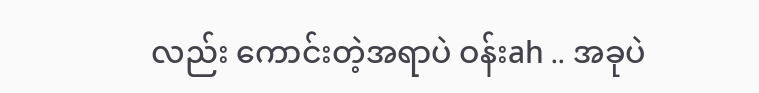လည်း ကောင်းတဲ့အရာပဲ ဝန်းah .. အခုပဲ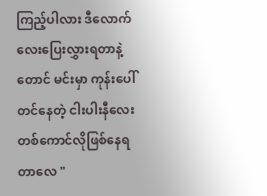ကြည့်ပါလား ဒီလောက်လေးပြေးလွှားရတာနဲ့တောင် မင်းမှာ ကုန်းပေါ်တင်နေတဲ့ ငါးပါးနီလေးတစ်ကောင်လိုဖြစ်နေရတာလေ "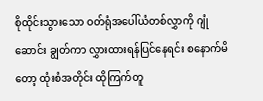စိုထိုင်းသွားသော ဝတ်ရုံအပေါ်ယံတစ်လွှာကို ဂျုံဆောင်း ချွတ်ကာ လွှားထားရန်ပြင်နေရင်း စနောက်မိတော့ ထုံးစံအတိုင်း ထိုကြက်တူ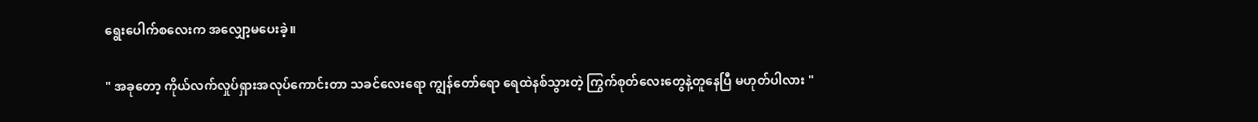ရွေးပေါက်စလေးက အလျှော့မပေးခဲ့။

" အခုတော့ ကိုယ်လက်လှုပ်ရှားအလုပ်ကောင်းတာ သခင်လေးရော ကျွန်တော်ရော ရေထဲနစ်သွားတဲ့ ကြွက်စုတ်လေးတွေနဲ့တူနေပြီ မဟုတ်ပါလား "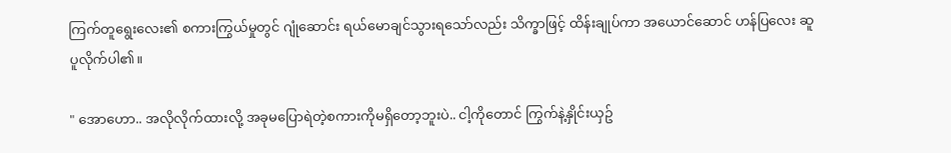ကြက်တူရွေးလေး၏ စကားကြွယ်မှုတွင် ဂျုံဆောင်း ရယ်မောချင်သွားရသော်လည်း သိက္ခာဖြင့် ထိန်းချုပ်ကာ အယောင်ဆောင် ဟန်ပြလေး ဆူပူလိုက်ပါ၏။

" အောဟော.. အလိုလိုက်ထားလို့ အခုမပြောရဲတဲ့စကားကိုမရှိတော့ဘူးပဲ.. ငါ့ကိုတောင် ကြွက်နဲ့နှိုင်းယှဥ်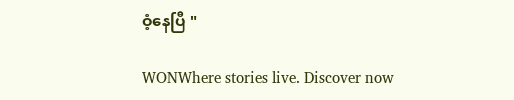ဝံ့နေပြီ "

WONWhere stories live. Discover now